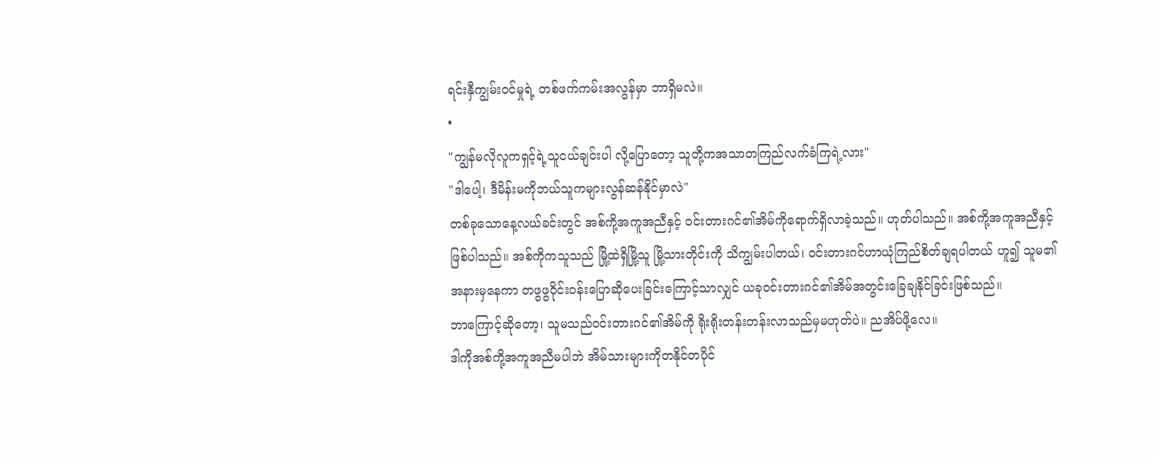ရင်းနှီကျွမ်းဝင်မှုရဲ့ တစ်ဖက်ကမ်းအလွန်မှာ ဘာရှိမလဲ။
•
"ကျွန်မလိုလူကရှင့်ရဲ့သူငယ်ချင်းပါ လို့ပြောတော့ သူတို့ကအသာတကြည်လက်ခံကြရဲ့လား"
"ဒါပေါ့၊ ဒီမိန်းမကိုဘယ်သူကများလွန်ဆန်နိုင်မှာလဲ"
တစ်ခုသောနေ့လယ်ခင်းတွင် အစ်ကို့အကူအညီနှင့် ဝင်းတားဂင်၏အိမ်ကိုရောက်ရှိလာခဲ့သည်။ ဟုတ်ပါသည်။ အစ်ကို့အကူအညီနှင့်ဖြစ်ပါသည်။ အစ်ကိုကသူသည် မြို့ထဲရှိမြို့သူ မြို့သားတိုင်းကို သိကျွမ်းပါတယ်၊ ဝင်းတားဂင်ဟာယုံကြည်စိတ်ချရပါတယ် ဟူ၍ သူမ၏အနားမှနေကာ တဖွဖွဝိုင်းဝန်းပြောဆိုပေးခြင်းကြောင့်သာလျှင် ယခုဝင်းတားဂင်၏အိမ်အတွင်းခြေချနိုင်ခြင်းဖြစ်သည်။
ဘာကြောင့်ဆိုတော့၊ သူမသည်ဝင်းတားဂင်၏အိမ်ကို ရိုးရိုးတန်းတန်းလာသည်မှမဟုတ်ပဲ။ ညအိပ်ဖို့လေ။
ဒါကိုအစ်ကို့အကူအညီမပါဘဲ အိမ်သားများကိုတနိုင်တပိုင်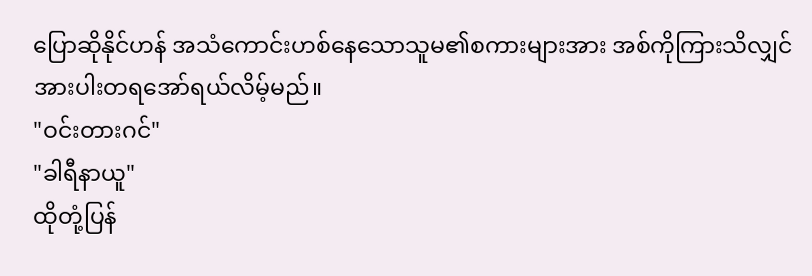ပြောဆိုနိုင်ဟန် အသံကောင်းဟစ်နေသောသူမ၏စကားများအား အစ်ကိုကြားသိလျှင် အားပါးတရအော်ရယ်လိမ့်မည်။
"ဝင်းတားဂင်"
"ခါရီနာယူ"
ထိုတုံ့ပြန်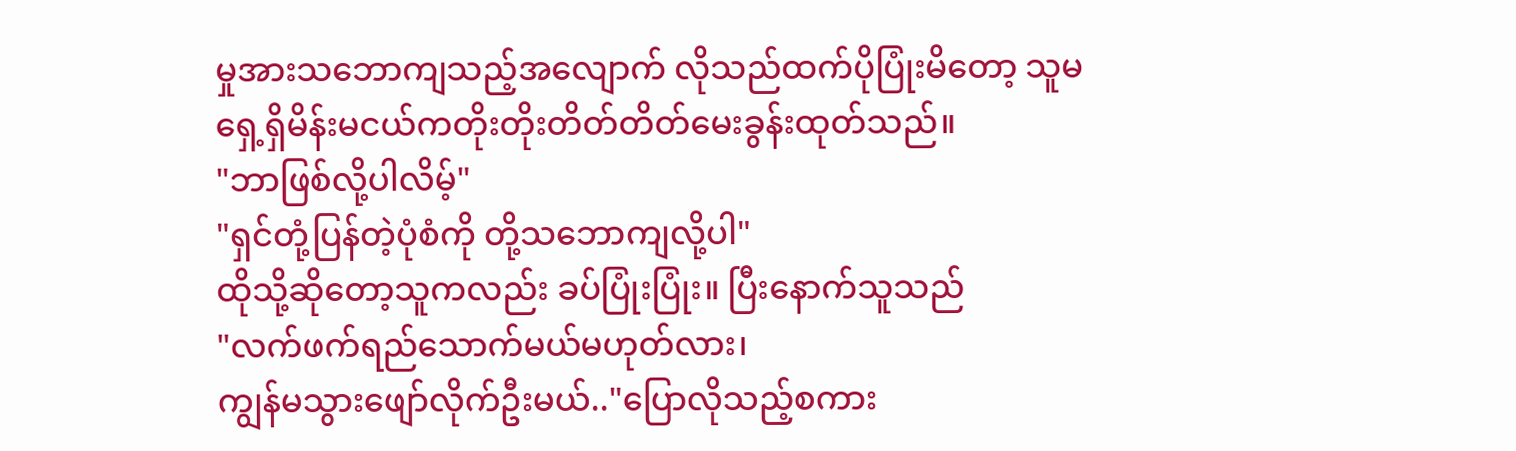မှုအားသဘောကျသည့်အလျောက် လိုသည်ထက်ပိုပြုံးမိတော့ သူမရှေ့ရှိမိန်းမငယ်ကတိုးတိုးတိတ်တိတ်မေးခွန်းထုတ်သည်။
"ဘာဖြစ်လို့ပါလိမ့်"
"ရှင်တုံ့ပြန်တဲ့ပုံစံကို တို့သဘောကျလို့ပါ"
ထိုသို့ဆိုတော့သူကလည်း ခပ်ပြုံးပြုံး။ ပြီးနောက်သူသည်
"လက်ဖက်ရည်သောက်မယ်မဟုတ်လား၊
ကျွန်မသွားဖျော်လိုက်ဦးမယ်.."ပြောလိုသည့်စကား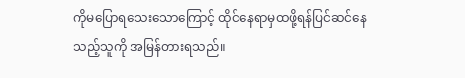ကိုမပြောရသေးသောကြောင့် ထိုင်နေရာမှထဖို့ရန်ပြင်ဆင်နေသည့်သူကို အမြန်တားရသည်။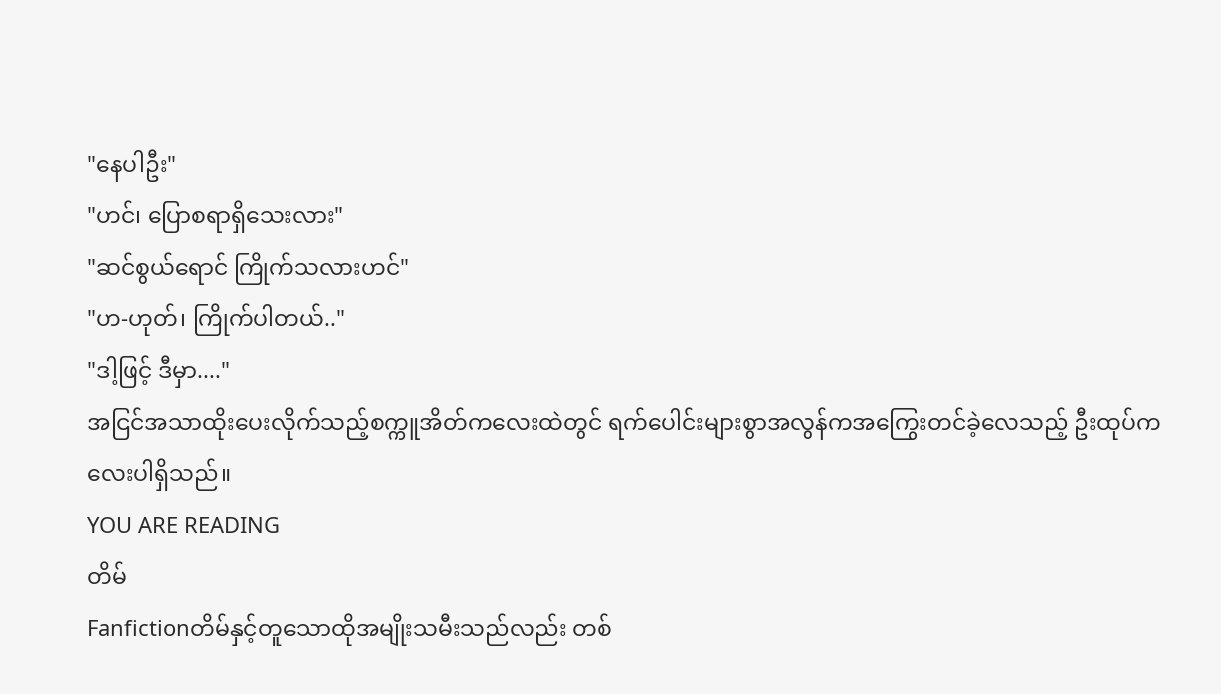"နေပါဦး"
"ဟင်၊ ပြောစရာရှိသေးလား"
"ဆင်စွယ်ရောင် ကြိုက်သလားဟင်"
"ဟ-ဟုတ်၊ ကြိုက်ပါတယ်.."
"ဒါ့ဖြင့် ဒီမှာ...."
အငြင်အသာထိုးပေးလိုက်သည့်စက္ကူအိတ်ကလေးထဲတွင် ရက်ပေါင်းများစွာအလွန်ကအကြွေးတင်ခဲ့လေသည့် ဦးထုပ်ကလေးပါရှိသည်။
YOU ARE READING
တိမ်
Fanfictionတိမ်နှင့်တူသောထိုအမျိုးသမီးသည်လည်း တစ်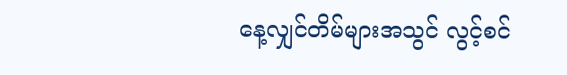နေ့လျှင်တိမ်များအသွင် လွင့်စင်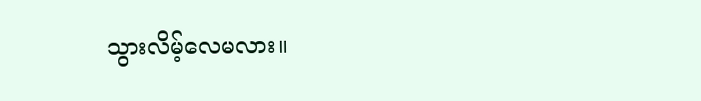သွားလိမ့်လေမလား။